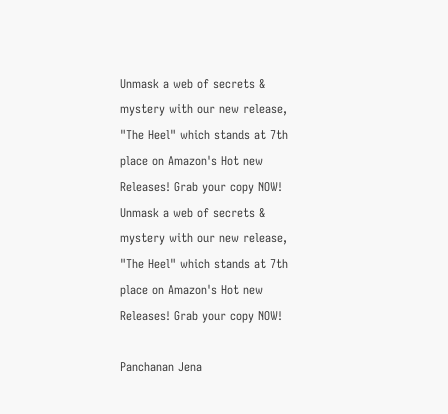Unmask a web of secrets & mystery with our new release, "The Heel" which stands at 7th place on Amazon's Hot new Releases! Grab your copy NOW!
Unmask a web of secrets & mystery with our new release, "The Heel" which stands at 7th place on Amazon's Hot new Releases! Grab your copy NOW!

Panchanan Jena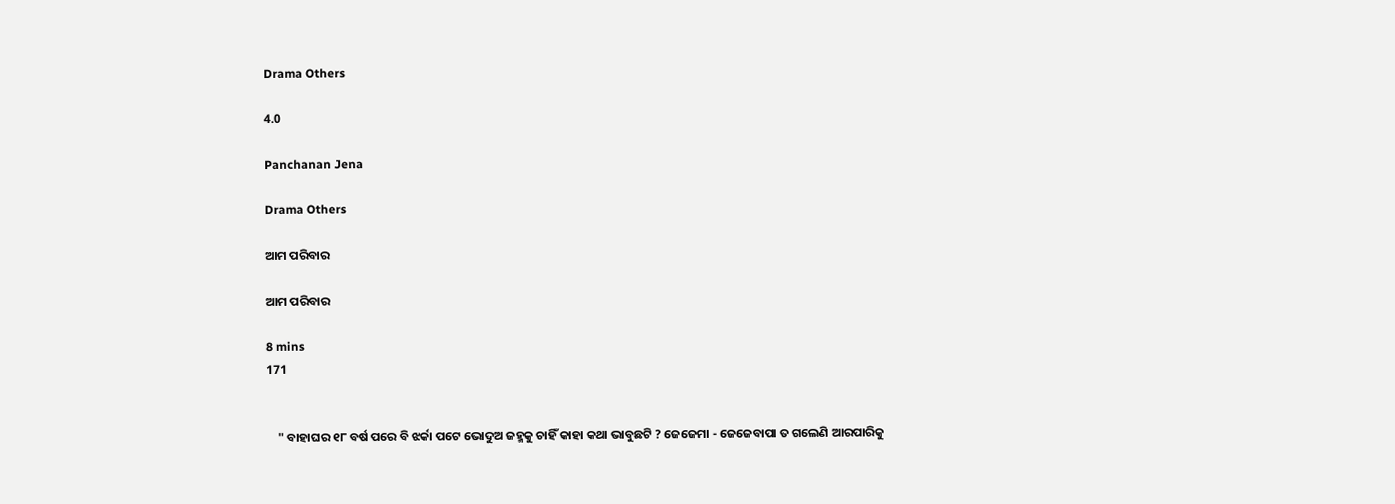Drama Others

4.0

Panchanan Jena

Drama Others

ଆମ ପରିବାର

ଆମ ପରିବାର

8 mins
171


    " ବାହାଘର ୧୮ ବର୍ଷ ପରେ ବି ଝର୍କା ପଟେ ଭୋଦୁଅ ଜହ୍ମକୁ ଚାହିଁ କାହା କଥା ଭାବୁଛଟି ? ଜେଜେମା - ଜେଜେବାପା ତ ଗଲେଣି ଆରପାରିକୁ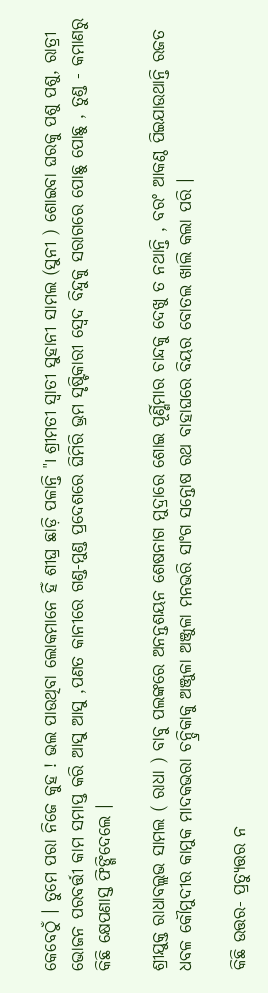କେବେଠୁଁ । ତୁମେ ପରା ନିଜେ କୁହ ! ଭଲ ପାଉଥିବା ଲୋକମାନେ ହିଁ ଶୀଘ୍ର ଛାଡ଼ି ପଳାନ୍ତି "I ଶ୍ରୀମତୀ ସ୍ଵାତୀ ସୁହାନୀ ସାମଲ (ସୁନୀ ) ଶୋଇବା ଘରକୁ ପଶୁ ପଶୁ, ରାତ୍ରୀ ଭୋଜନ ପରବର୍ତ୍ତୀ କାମ ସମାପ୍ତ କରି ଆସୁ ଆସୁ ,ପଣତ କାନୀରେ ଗଣ୍ଡ-ମୁଣ୍ଡ ପ୍ରଦେଶରେ ଘିମିରି ଭ୍ରମ ସୃଷ୍ଟିକାରୀ ସ୍ଵେଦ ବିନ୍ଦୁକୁ ସରାଗରେ ପୋଛୁ ପୋଛୁ , ତୁଣ୍ଡ - କମାଣରୁ କିଛି କ୍ଷେପଣାସ୍ତ ଫିଙ୍ଗିଦେଲେ ।

ଶ୍ରୀଯୁକ୍ତ ରାଧାବଲ୍ଲଭ ସାମଲ ( ରାଧା ) ବାବୁ ପଲଙ୍କରେ ଅନନ୍ତଶୟନ ଶେଷନାଗ ମୁଦ୍ରାରେ ଶୋଇ ପୂର୍ଣ୍ଣିମାର ଚାନ୍ଦକୁ ଦେଖୁ ତ ନଥାନ୍ତି , ବରଂ ଆକଣ୍ଠ ପିଇଯାଉଥାନ୍ତି ରଜତ ଧବଳ କୌମୁଦୀର କାମୁକ ମାଦକଭରା ଚନ୍ଦ୍ରିକାକୁ ଅଞ୍ଜୁଳା ଅଞ୍ଜୁଳା ମନଭରି ସାଂଗ ସନ୍ତୋଷ ରଥ ବାହାଘରେ ବିୟର ବୋତଲ ଖାଲି କଲା ପରି ।

କିଛି ଉତ୍ତର- ପ୍ରତ୍ୟୁତ୍ତର ନ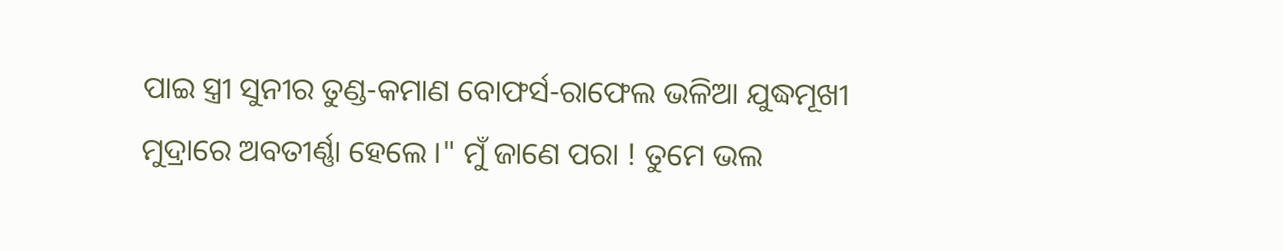ପାଇ ସ୍ତ୍ରୀ ସୁନୀର ତୁଣ୍ଡ-କମାଣ ବୋଫର୍ସ-ରାଫେଲ ଭଳିଆ ଯୁଦ୍ଧମୂଖୀ ମୁଦ୍ରାରେ ଅବତୀର୍ଣ୍ଣା ହେଲେ ।" ମୁଁ ଜାଣେ ପରା ! ତୁମେ ଭଲ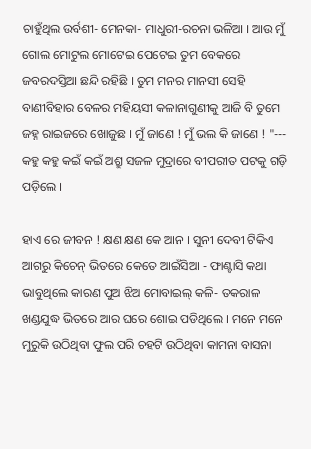ଚାହୁଁଥିଲ ଉର୍ବଶୀ- ମେନକା- ମାଧୁରୀ-ରଚନା ଭଳିଆ । ଆଉ ମୁଁ ଗୋଲ ମୋଟୁଲ ମୋଟେଇ ପେଟେଇ ତୁମ ବେକରେ ଜବରଦସ୍ତିଆ ଛନ୍ଦି ରହିଛି । ତୁମ ମନର ମାନସୀ ସେହି ବାଣୀବିହାର ବେଳର ମହିୟସୀ କଳାନାଗୁଣୀକୁ ଆଜି ବି ତୁମେ ଜହ୍ନ ରାଇଜରେ ଖୋଜୁଛ । ମୁଁ ଜାଣେ ! ମୁଁ ଭଲ କି ଜାଣେ ! "--- କହୁ କହୁ କଇଁ କଇଁ ଅଶ୍ରୁ ସଜଳ ମୁଦ୍ରାରେ ବୀପରୀତ ପଟକୁ ଗଡ଼ି ପଡ଼ିଲେ ।

ହାଏ ରେ ଜୀବନ ! କ୍ଷଣ କ୍ଷଣ କେ ଆନ । ସୁନୀ ଦେବୀ ଟିକିଏ ଆଗରୁ କିଚେନ୍ ଭିତରେ କେତେ ଆଇଁସିଆ - ଫାଣ୍ଟାସି କଥା ଭାବୁଥିଲେ କାରଣ ପୁଅ ଝିଅ ମୋବାଇଲ୍ କଳି- ତକରାଳ ଖଣ୍ଡଯୁଦ୍ଧ ଭିତରେ ଆର ଘରେ ଶୋଇ ପଡିଥିଲେ । ମନେ ମନେ ମୁରୁକି ଉଠିଥିବା ଫୁଲ ପରି ଚହଟି ଉଠିଥିବା କାମନା ବାସନା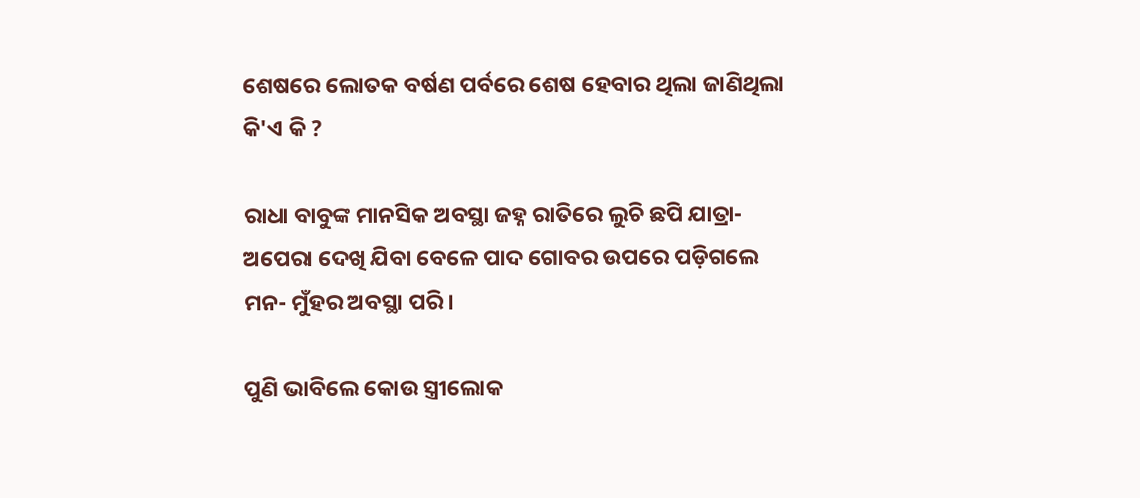ଶେଷରେ ଲୋତକ ବର୍ଷଣ ପର୍ବରେ ଶେଷ ହେବାର ଥିଲା ଜାଣିଥିଲା କି'ଏ କି ?

ରାଧା ବାବୁଙ୍କ ମାନସିକ ଅବସ୍ଥା ଜହ୍ନ ରାତିରେ ଲୁଚି ଛପି ଯାତ୍ରା- ଅପେରା ଦେଖି ଯିବା ବେଳେ ପାଦ ଗୋବର ଉପରେ ପଡ଼ିଗଲେ ମନ- ମୁଁହର ଅବସ୍ଥା ପରି ।

ପୁଣି ଭାବିଲେ କୋଉ ସ୍ତ୍ରୀଲୋକ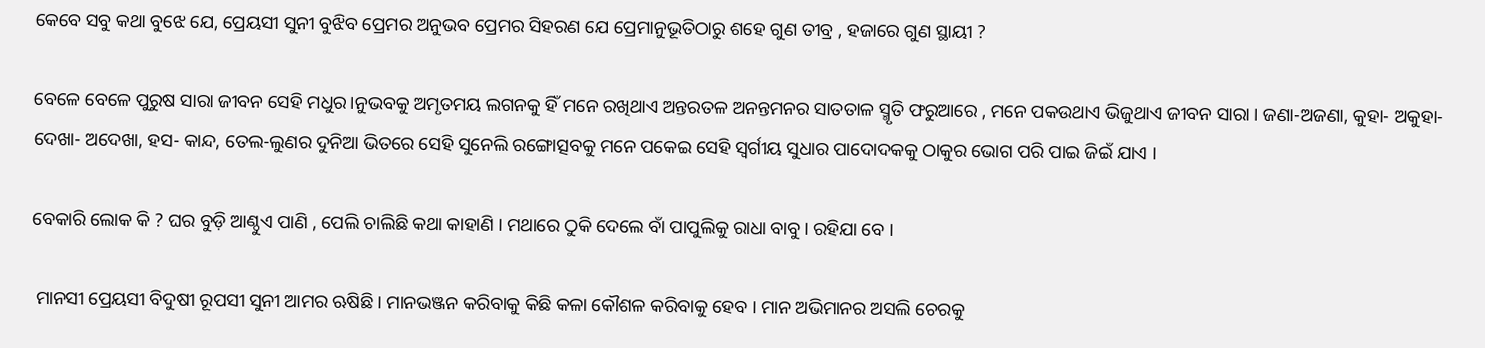କେବେ ସବୁ କଥା ବୁଝେ ଯେ, ପ୍ରେୟସୀ ସୁନୀ ବୁଝିବ ପ୍ରେମର ଅନୁଭବ ପ୍ରେମର ସିହରଣ ଯେ ପ୍ରେମାନୁଭୂତିଠାରୁ ଶହେ ଗୁଣ ତୀବ୍ର , ହଜାରେ ଗୁଣ ସ୍ଥାୟୀ ?

ବେଳେ ବେଳେ ପୁରୁଷ ସାରା ଜୀବନ ସେହି ମଧୁର।ନୁଭବକୁ ଅମୃତମୟ ଲଗନକୁ ହିଁ ମନେ ରଖିଥାଏ ଅନ୍ତରତଳ ଅନନ୍ତମନର ସାତତାଳ ସ୍ମୃତି ଫରୁଆରେ , ମନେ ପକଉଥାଏ ଭିଜୁଥାଏ ଜୀବନ ସାରା । ଜଣା-ଅଜଣା, କୁହା- ଅକୁହା- ଦେଖା- ଅଦେଖା, ହସ- କାନ୍ଦ, ତେଲ-ଲୁଣର ଦୁନିଆ ଭିତରେ ସେହି ସୁନେଲି ରଙ୍ଗୋତ୍ସବକୁ ମନେ ପକେଇ ସେହି ସ୍ୱର୍ଗୀୟ ସୁଧାର ପାଦୋଦକକୁ ଠାକୁର ଭୋଗ ପରି ପାଇ ଜିଇଁ ଯାଏ ।

ବେକାରି ଲୋକ କି ? ଘର ବୁଡ଼ି ଆଣ୍ଠୁଏ ପାଣି , ପେଲି ଚାଲିଛି କଥା କାହାଣି । ମଥାରେ ଠୁକି ଦେଲେ ବାଁ ପାପୁଲିକୁ ରାଧା ବାବୁ। ରହିଯା ବେ ।

 ମାନସୀ ପ୍ରେୟସୀ ବିଦୁଷୀ ରୂପସୀ ସୁନୀ ଆମର ଋଷିଛି । ମାନଭଞ୍ଜନ କରିବାକୁ କିଛି କଳା କୌଶଳ କରିବାକୁ ହେବ । ମାନ ଅଭିମାନର ଅସଲି ଚେରକୁ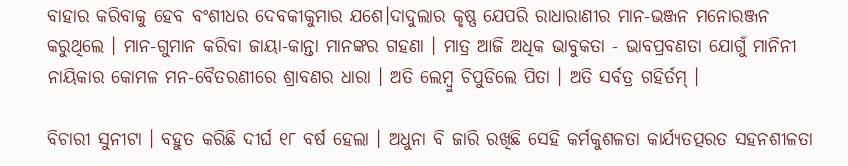ବାହାର କରିବାକୁ ହେବ ବଂଶୀଧର ଦେବକୀକୁମାର ଯଶେ।ଦାଦୁଲାର କୃଷ୍ଣ ଯେପରି ରାଧାରାଣୀର ମାନ-ଭଞ୍ଜନ ମନୋରଞ୍ଜନ କରୁଥିଲେ । ମାନ-ଗୁମାନ କରିବା ଜାୟା-କାନ୍ତା ମାନଙ୍କର ଗହଣା । ମାତ୍ର ଆଜି ଅଧିକ ଭାବୁକତା - ଭାବପ୍ରବଣତା ଯୋଗୁଁ ମାନିନୀ ନାୟିକାର କୋମଳ ମନ-ବୈତରଣୀରେ ଶ୍ରାବଣର ଧାରା । ଅତି ଲେମ୍ବୁ ଚିପୁଡିଲେ ପିତା । ଅତି ସର୍ବତ୍ର ଗହିର୍ତମ୍ ।

ବିଚାରୀ ସୁନୀଟା । ବହୁତ କରିଛି ଦୀର୍ଘ ୧୮ ବର୍ଷ ହେଲା । ଅଧୁନା ବି ଜାରି ରଖିଛି ସେହି କର୍ମକୁଶଳତା କାର୍ଯ୍ୟତତ୍ପରତ ସହନଶୀଳତା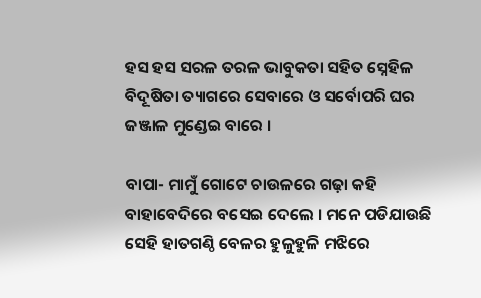ହସ ହସ ସରଳ ତରଳ ଭାବୁକତା ସହିତ ସ୍ନେହିଳ ବିଦୂଷିତା ତ୍ୟାଗରେ ସେବାରେ ଓ ସର୍ବୋପରି ଘର ଜଞ୍ଜାଳ ମୁଣ୍ଡେଇ ବାରେ ।

ବାପା- ମାମୁଁ ଗୋଟେ ଚାଉଳରେ ଗଢ଼ା କହି ବାହାବେଦିରେ ବସେଇ ଦେଲେ । ମନେ ପଡିଯାଉଛି ସେହି ହାତଗଣ୍ଠି ବେଳର ହୁଳୁହୁଳି ମଝିରେ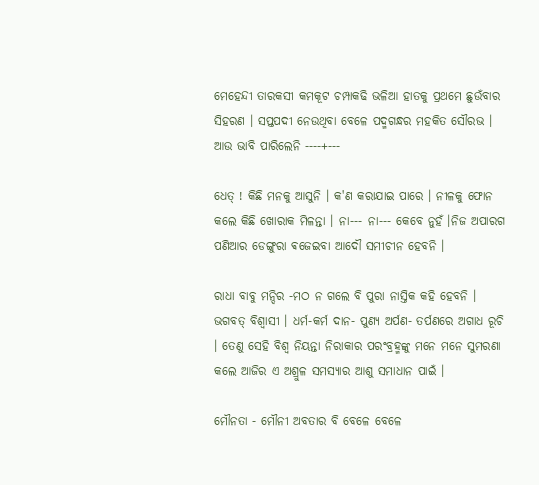ମେହେନ୍ଦୀ ତାରକସୀ କମକୂଟ ଚମ୍ପାକଢି ଭଳିଆ ହାତକୁ ପ୍ରଥମେ ଛୁଉଁବାର ସିହରଣ । ସପ୍ତପଦୀ ନେଉଥିବା ବେଳେ ପଦ୍ମଗନ୍ଧର ମହକିତ ସୌରଭ । ଆଉ ଭାବି ପାରିଲେନି ----+---

ଧେତ୍ ! କିଛି ମନକୁ ଆସୁନି । କ'ଣ କରାଯାଇ ପାରେ । ନୀଳକୁ ଫୋନ କଲେ କିଛି ଖୋରାକ ମିଳନ୍ତା । ନା--- ନା--- କେବେ ନୁହଁ ।ନିଜ ଅପାରଗ ପଣିଆର ଡେଙ୍ଗୁରା ଵଜେଇବା ଆଦୌ ସମୀଚୀନ ହେବନି ।

ରାଧା ବାବୁ ମନ୍ଦିର -ମଠ ନ ଗଲେ ବି ପୁରା ନାସ୍ତିକ କହି ହେବନି । ଭଗବତ୍ ବିଶ୍ଵାସୀ । ଧର୍ମ-କର୍ମ ଦାନ- ପୁଣ୍ୟ ଅର୍ପଣ- ତର୍ପଣରେ ଅଗାଧ ରୂଚି । ତେଣୁ ସେହି ବିଶ୍ଵ ନିୟନ୍ତା ନିରାକାର ପରଂବ୍ରହ୍ମଙ୍କୁ ମନେ ମନେ ସୁମରଣା କଲେ ଆଜିର ଏ ଅଶ୍ରୁଳ ସମସ୍ୟାର ଆଶୁ ସମାଧାନ ପାଇଁ ।

ମୌନତା - ମୌନୀ ଅବତାର ବି ବେଳେ ବେଳେ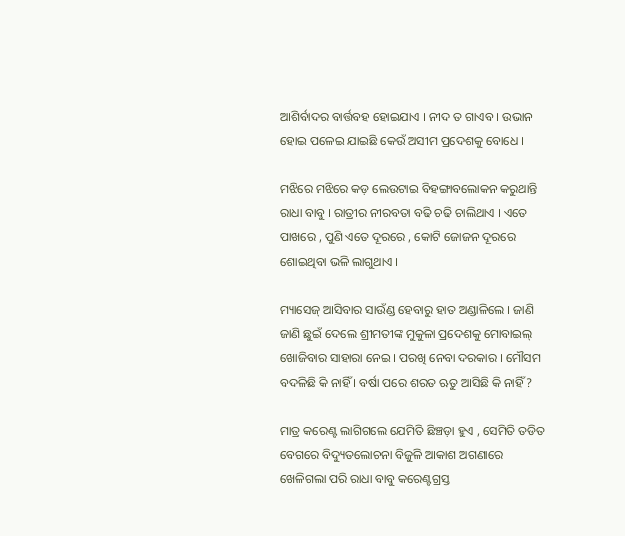ଆଶିର୍ବାଦର ବାର୍ତ୍ତବହ ହୋଇଯାଏ । ନୀଦ ତ ଗାଏବ । ଉଭାନ ହୋଇ ପଳେଇ ଯାଇଛି କେଉଁ ଅସୀମ ପ୍ରଦେଶକୁ ବୋଧେ ।

ମଝିରେ ମଝିରେ କଡ଼ ଲେଉଟାଇ ବିହଙ୍ଗାବଲୋକନ କରୁଥାନ୍ତି ରାଧା ବାବୁ । ରାତ୍ରୀର ନୀରବତା ବଢି ଚଢି ଚାଲିଥାଏ । ଏତେ ପାଖରେ , ପୁଣି ଏତେ ଦୂରରେ , କୋଟି ଜୋଜନ ଦୂରରେ ଶୋଇଥିବା ଭଳି ଲାଗୁଥାଏ ।

ମ୍ୟାସେଜ୍‌ ଆସିବାର ସାଉଁଣ୍ଡ ହେବାରୁ ହାତ ଅଣ୍ଡାଳିଲେ । ଜାଣି ଜାଣି ଛୁଇଁ ଦେଲେ ଶ୍ରୀମତୀଙ୍କ ମୁକୁଳା ପ୍ରଦେଶକୁ ମୋବାଇଲ୍ ଖୋଜିବାର ସାହାରା ନେଇ । ପରଖି ନେବା ଦରକାର । ମୌସମ ବଦଳିଛି କି ନାହିଁ । ବର୍ଷା ପରେ ଶରତ ଋତୁ ଆସିଛି କି ନାହିଁ ?

ମାତ୍ର କରେଣ୍ଟ ଲାଗିଗଲେ ଯେମିତି ଛିଞ୍ଚଡ଼ା ହୁଏ , ସେମିତି ତଡିତ ବେଗରେ ବିଦ୍ୟୁତଲୋଚନା ବିଜୁଳି ଆକାଶ ଅଗଣାରେ ଖେଳିଗଲା ପରି ରାଧା ବାବୁ କରେଣ୍ଟଗ୍ରସ୍ତ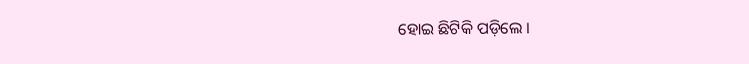ହୋଇ ଛିଟିକି ପଡ଼ିଲେ ।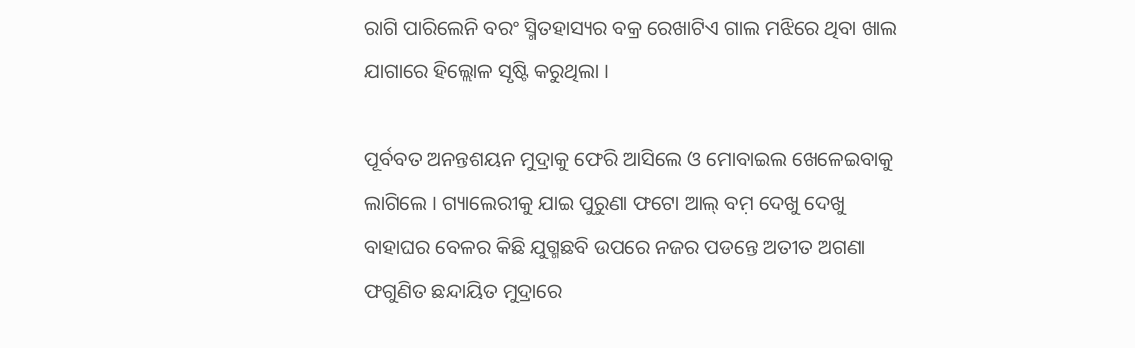ରାଗି ପାରିଲେନି ବରଂ ସ୍ମିତହାସ୍ୟର ବକ୍ର ରେଖାଟିଏ ଗାଲ ମଝିରେ ଥିବା ଖାଲ ଯାଗାରେ ହିଲ୍ଲୋଳ ସୃଷ୍ଟି କରୁଥିଲା ।

ପୂର୍ବବତ ଅନନ୍ତଶୟନ ମୁଦ୍ରାକୁ ଫେରି ଆସିଲେ ଓ ମୋବାଇଲ ଖେଳେଇବାକୁ ଲାଗିଲେ । ଗ୍ୟାଲେରୀକୁ ଯାଇ ପୁରୁଣା ଫଟୋ ଆଲ୍‌ ବମ଼ ଦେଖୁ ଦେଖୁ ବାହାଘର ବେଳର କିଛି ଯୁଗ୍ମଛବି ଉପରେ ନଜର ପଡନ୍ତେ ଅତୀତ ଅଗଣା ଫଗୁଣିତ ଛନ୍ଦାୟିତ ମୁଦ୍ରାରେ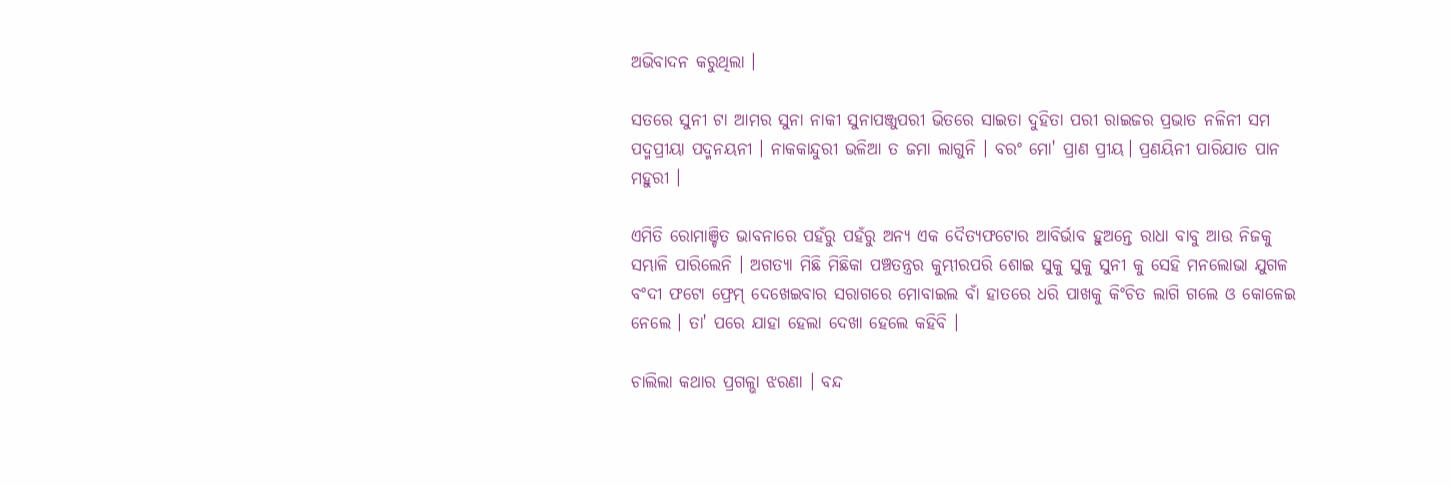ଅଭିବାଦନ କରୁଥିଲା ।

ସତରେ ସୁନୀ ଟା ଆମର ସୁନା ନାକୀ ସୁନାପଞ୍ଜୁପରୀ ଭିତରେ ସାଇତା ଦୁହିତା ପରୀ ରାଇଜର ପ୍ରଭାତ ନଳିନୀ ସମ ପଦ୍ମପ୍ରୀୟା ପଦ୍ମନୟନୀ । ନାକକାନ୍ଦୁରୀ ଭଳିଆ ତ ଜମା ଲାଗୁନି । ବରଂ ମୋ' ପ୍ରାଣ ପ୍ରୀୟ। ପ୍ରଣୟିନୀ ପାରିଯାତ ପାନ ମହୁରୀ ।

ଏମିତି ରୋମାଞ୍ଚିତ ଭାବନାରେ ପହଁରୁ ପହଁରୁ ଅନ୍ୟ ଏକ ଦୈତ୍ୟଫଟୋର ଆବିର୍ଭାବ ହୁଅନ୍ତେ ରାଧା ବାବୁ ଆଉ ନିଜକୁ ସମ୍ଭାଳି ପାରିଲେନି । ଅଗତ୍ୟା ମିଛି ମିଛିକା ପଞ୍ଚତନ୍ତ୍ରର କୁମ୍ଭୀରପରି ଶୋଇ ସୁକୁ ସୁକୁ ସୁନୀ କୁ ସେହି ମନଲୋଭା ଯୁଗଳ ବଂଦୀ ଫଟୋ ଫ୍ରେମ୍ ଦେଖେଇବାର ସରାଗରେ ମୋବାଇଲ ବାଁ ହାତରେ ଧରି ପାଖକୁ କିଂଚିତ ଲାଗି ଗଲେ ଓ କୋଳେଇ ନେଲେ । ତା' ପରେ ଯାହା ହେଲା ଦେଖା ହେଲେ କହିବି ।

ଚାଲିଲା କଥାର ପ୍ରଗଳ୍ଭା ଝରଣା । ବନ୍ଦ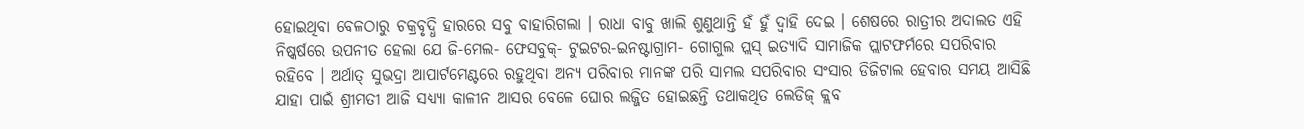ହୋଇଥିବା ବେଳଠାରୁ ଚକ୍ରବୃଦ୍ଧି ହାରରେ ସବୁ ବାହାରିଗଲା । ରାଧା ବାବୁ ଖାଲି ଶୁଣୁଥାନ୍ତି ହଁ ହୁଁ ଦ୍ଵାହି ଦେଇ । ଶେଷରେ ରାତ୍ରୀର ଅଦାଲତ ଏହି ନିଷ୍କର୍ଷରେ ଉପନୀତ ହେଲା ଯେ ଜି-ମେଲ- ଫେସବୁକ୍- ଟୁଇଟର-ଇନଷ୍ଟାଗ୍ରାମ- ଗୋଗୁଲ ପ୍ଲସ୍ ଇତ୍ୟାଦି ସାମାଜିକ ପ୍ଲାଟଫର୍ମରେ ସପରିବାର ରହିବେ । ଅର୍ଥାତ୍ ସୁଭଦ୍ରା ଆପାର୍ଟମେଣ୍ଟରେ ରହୁଥିବା ଅନ୍ୟ ପରିବାର ମାନଙ୍କ ପରି ସାମଲ ସପରିବାର ସଂସାର ଡିଜିଟାଲ ହେବାର ସମୟ ଆସିଛି ଯାହା ପାଇଁ ଶ୍ରୀମତୀ ଆଜି ସଧ୍ୟ୍ୟା କାଳୀନ ଆସର ବେଳେ ଘୋର ଲଜ୍ଜିତ ହୋଇଛନ୍ତି ତଥାକଥିତ ଲେଡିଜ୍ କ୍ଲବ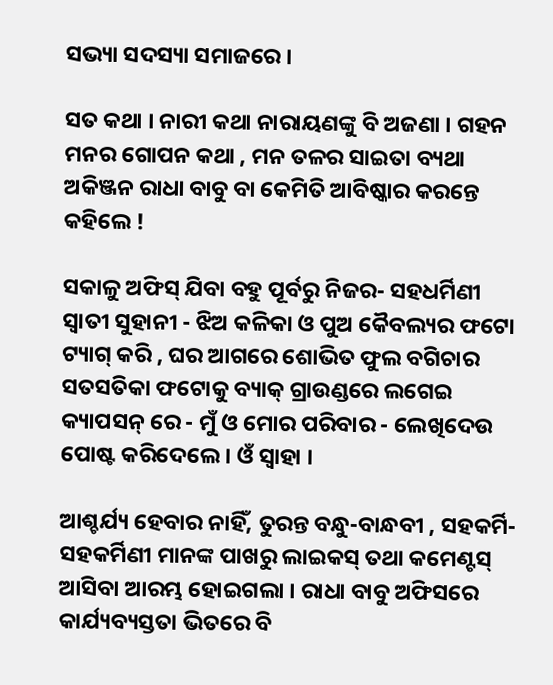ସଭ୍ୟା ସଦସ୍ୟା ସମାଜରେ ।

ସତ କଥା । ନାରୀ କଥା ନାରାୟଣଙ୍କୁ ବି ଅଜଣା । ଗହନ ମନର ଗୋପନ କଥା , ମନ ତଳର ସାଇତା ବ୍ୟଥା ଅକିଞ୍ଜନ ରାଧା ବାବୁ ବା କେମିତି ଆବିଷ୍କାର କରନ୍ତେ କହିଲେ !

ସକାଳୁ ଅଫିସ୍ ଯିବା ବହୁ ପୂର୍ବରୁ ନିଜର- ସହଧର୍ମିଣୀ ସ୍ଵାତୀ ସୁହାନୀ - ଝିଅ କଳିକା ଓ ପୁଅ କୈବଲ୍ୟର ଫଟୋ ଟ୍ୟାଗ୍ କରି , ଘର ଆଗରେ ଶୋଭିତ ଫୁଲ ବଗିଚାର ସତସତିକା ଫଟୋକୁ ବ୍ୟାକ୍ ଗ୍ରାଉଣ୍ଡରେ ଲଗେଇ କ୍ୟାପସନ୍ ରେ - ମୁଁ ଓ ମୋର ପରିବାର - ଲେଖିଦେଉ ପୋଷ୍ଟ କରିଦେଲେ । ଓଁ ସ୍ଵାହା ।

ଆଶ୍ଚର୍ଯ୍ୟ ହେବାର ନାହିଁ, ତୁରନ୍ତ ବନ୍ଧୁ-ବାନ୍ଧବୀ , ସହକର୍ମି- ସହକର୍ମିଣୀ ମାନଙ୍କ ପାଖରୁ ଲାଇକସ୍‌ ତଥା କମେଣ୍ଟସ୍‌ ଆସିବା ଆରମ୍ଭ ହୋଇଗଲା । ରାଧା ବାବୁ ଅଫିସରେ କାର୍ଯ୍ୟବ୍ୟସ୍ତତା ଭିତରେ ବି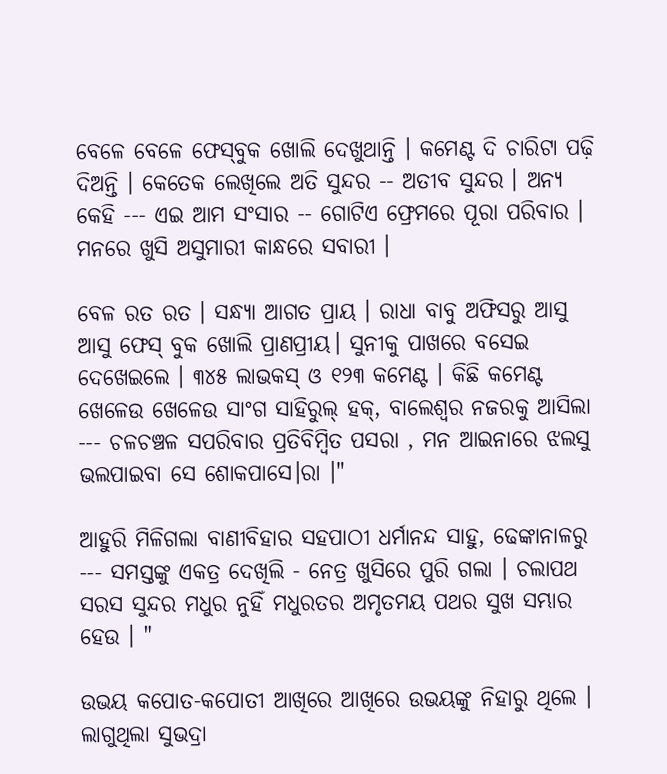ବେଳେ ବେଳେ ଫେସ୍‌ବୁକ ଖୋଲି ଦେଖୁଥାନ୍ତି । କମେଣ୍ଟ ଦି ଚାରିଟା ପଢ଼ି ଦିଅନ୍ତି । କେତେକ ଲେଖିଲେ ଅତି ସୁନ୍ଦର -- ଅତୀବ ସୁନ୍ଦର । ଅନ୍ୟ କେହି --- ଏଇ ଆମ ସଂସାର -- ଗୋଟିଏ ଫ୍ରେମରେ ପୂରା ପରିବାର । ମନରେ ଖୁସି ଅସୁମାରୀ କାନ୍ଧରେ ସବାରୀ ।

ବେଳ ରତ ରତ । ସନ୍ଧ୍ୟା ଆଗତ ପ୍ରାୟ । ରାଧା ବାବୁ ଅଫିସରୁ ଆସୁ ଆସୁ ଫେସ୍ ବୁକ ଖୋଲି ପ୍ରାଣପ୍ରୀୟ। ସୁନୀକୁ ପାଖରେ ବସେଇ ଦେଖେଇଲେ । ୩୪୫ ଲାଭକସ୍ ଓ ୧୨୩ କମେଣ୍ଟ । କିଛି କମେଣ୍ଟ ଖେଳେଉ ଖେଳେଉ ସାଂଗ ସାହିରୁଲ୍ ହକ୍, ବାଲେଶ୍ଵର ନଜରକୁ ଆସିଲା --- ଚଳଚଞ୍ଚଳ ସପରିବାର ପ୍ରତିବିମ୍ବିତ ପସରା , ମନ ଆଇନାରେ ଝଲସୁ ଭଲପାଇବା ସେ ଶୋକପାସେ।ରା ।"

ଆହୁରି ମିଳିଗଲା ବାଣୀବିହାର ସହପାଠୀ ଧର୍ମାନନ୍ଦ ସାହୁ, ଢେଙ୍କାନାଳରୁ --- ସମସ୍ତଙ୍କୁ ଏକତ୍ର ଦେଖିଲି - ନେତ୍ର ଖୁସିରେ ପୁରି ଗଲା । ଚଲାପଥ ସରସ ସୁନ୍ଦର ମଧୁର ନୁହିଁ ମଧୁରତର ଅମୃତମୟ ପଥର ସୁଖ ସମ୍ଭାର ହେଉ । "

ଉଭୟ କପୋତ-କପୋତୀ ଆଖିରେ ଆଖିରେ ଉଭୟଙ୍କୁ ନିହାରୁ ଥିଲେ । ଲାଗୁଥିଲା ସୁଭଦ୍ରା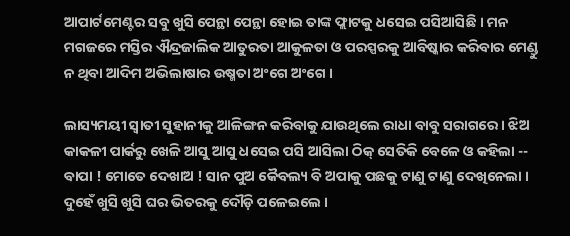ଆପାର୍ଟମେଣ୍ଟର ସବୁ ଖୁସି ପେନ୍ଥା ପେନ୍ଥା ହୋଇ ତାଙ୍କ ଫ୍ଲାଟକୁ ଧସେଇ ପସିଆସିଛି । ମନ ମଗଜରେ ମସ୍ତିର ଐନ୍ଦ୍ରଜାଲିକ ଆତୁରତା ଆକୁଳତା ଓ ପରସ୍ପରକୁ ଆବିଷ୍କାର କରିବାର ମେଣ୍ଡୁ ନ ଥିବା ଆଦିମ ଅଭିଲାଷାର ଉଷ୍ମତା ଅଂଗେ ଅଂଗେ ।

ଲାସ୍ୟମୟୀ ସ୍ଵାତୀ ସୁହାନୀକୁ ଆଳିଙ୍ଗନ କରିବାକୁ ଯାଉଥିଲେ ରାଧା ବାବୁ ସରାଗରେ । ଝିଅ କାକଳୀ ପାର୍କରୁ ଖେଳି ଆସୁ ଆସୁ ଧସେଇ ପସି ଆସିଲା ଠିକ୍ ସେତିକି ବେଳେ ଓ କହିଲା -- ବାପା ! ମୋତେ ଦେଖାଅ ! ସାନ ପୁଅ କୈବଲ୍ୟ ବି ଅପାକୁ ପଛକୁ ଟାଣୁ ଟାଣୁ ଦେଖିନେଲା । ଦୁହେଁ ଖୁସି ଖୁସି ଘର ଭିତରକୁ ଦୌଡ଼ି ପଳେଇଲେ ।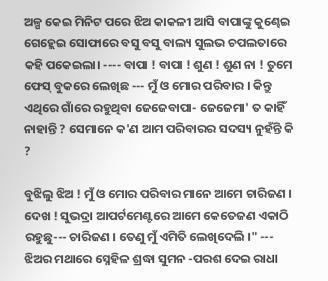ଅଳ୍ପ କେଇ ମିନିଟ ପରେ ଝିଅ କାକଳୀ ଆସି ବାପାଙ୍କୁ କୁଣ୍ଢେଇ ଗେହ୍ଲେଇ ସୋଫାରେ ବସୁ ବସୁ ବାଲ୍ୟ ସୁଲଭ ଚପଲତାରେ କହି ପକେଇଲା। ---- ବାପା ! ବାପା ! ଶୁଣ ! ଶୁଣ ନା ! ତୁମେ ଫେସ୍‌ ବୁକରେ ଲେଖିଛ --- ମୁଁ ଓ ମୋର ପରିବାର । କିନ୍ତୁ ଏଥିରେ ଗାଁରେ ରହୁଥିବା ଜେଜେବାପା- ଜେଜେମା' ତ କାହିଁ ନାହାନ୍ତି ? ସେମାନେ କ'ଣ ଆମ ପରିବାରର ସଦସ୍ୟ ନୁହଁନ୍ତି କି ?

ବୁଝିଲୁ ଝିଅ ! ମୁଁ ଓ ମୋର ପରିବାର ମାନେ ଆମେ ଚାରିଜଣ । ଦେଖ ! ସୁଭଦ୍ରା ଆପର୍ଟମେଣ୍ଟରେ ଆମେ କେତେଜଣ ଏକାଠି ରହୁଛୁ--- ଚାରିଜଣ । ତେଣୁ ମୁଁ ଏମିତି ଲେଖିଦେଲି ।" --- ଝିଅର ମଥାରେ ସ୍ନେହିଳ ଶ୍ରଦ୍ଧା ସୁମନ -ପରଶ ଦେଇ ରାଧା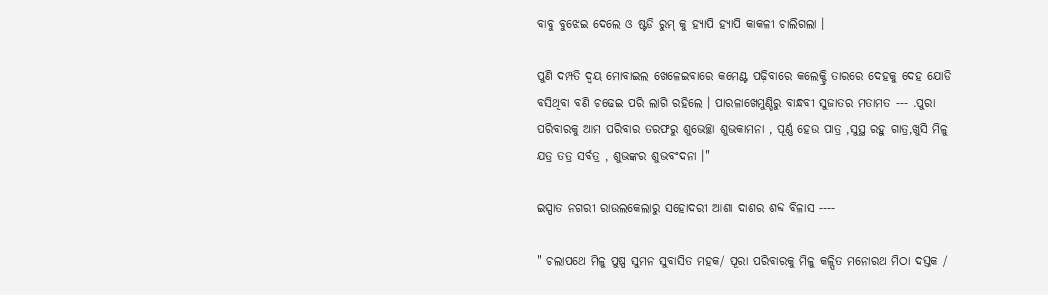ବାବୁ ବୁଝେଇ ଦେଲେ ଓ ଷ୍ଟଡି ରୁମ୍ କୁ ହ୍ୟାପି ହ୍ଯାପି କାକଳୀ ଚାଲିଗଲା ।

ପୁଣି ଦମ୍ପତି ଦ୍ୱୟ ମୋବାଇଲ ଖେଳେଇବାରେ କମେଣ୍ଟ ପଢ଼ିବାରେ କଲେକ୍ଟ୍ରି ତାରରେ ଦେହକୁ ଦେହ ଯୋଡି ବସିଥିବା ବଣି ଚଢେଇ ପରି ଲାଗି ରହିଲେ । ପାରଳାଖେମୁଣ୍ଡିରୁ ବାନ୍ଧବୀ ସୁଜାତର ମତାମତ --- .ପୁରା ପରିବାରକୁ ଆମ ପରିବାର ତରଫରୁ ଶୁଭେଚ୍ଛା ଶୁଭକାମନା , ପୂର୍ଣ୍ଣ ହେଉ ପାତ୍ର ,ସୁସ୍ଥ ରହୁ ଗାତ୍ର,ଖୁସି ମିଳୁ ଯତ୍ର ତତ୍ର ସର୍ବତ୍ର , ଶୁଭଙ୍କର ଶୁଭବଂଦନା ।"

ଇସ୍ପାତ ନଗରୀ ରାଉଲକେଲାରୁ ସହୋଦରୀ ଆଶା ଦାଶର ଶବ୍ଦ ବିଳାସ ----

" ଚଲାପଥେ ମିଳୁ ପୁଷ୍ପ ସୁମନ ସୁବାସିତ ମହକ/ ପୂରା ପରିବାରକୁ ମିଳୁ କଳ୍ପିତ ମନୋରଥ ମିଠା ଦସ୍ତକ /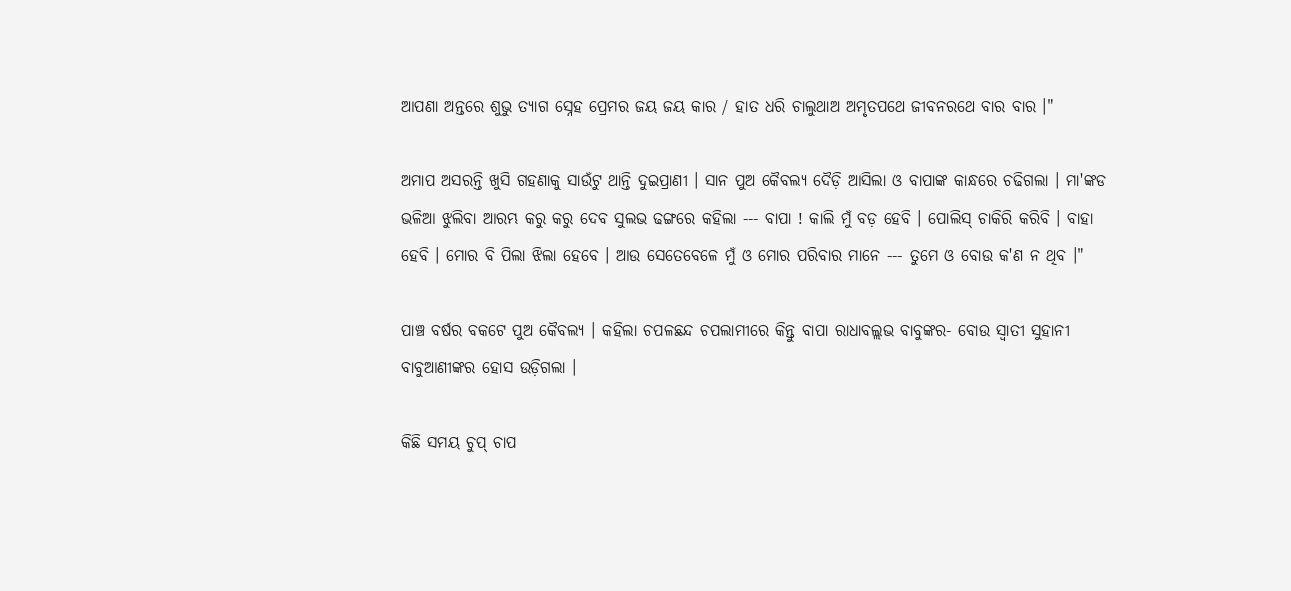ଆପଣା ଅନ୍ତରେ ଶୁଭୁ ତ୍ୟାଗ ସ୍ନେହ ପ୍ରେମର ଜୟ ଜୟ କାର / ହାତ ଧରି ଚାଲୁଥାଅ ଅମୃତପଥେ ଜୀବନରଥେ ବାର ବାର ।"

ଅମାପ ଅସରନ୍ତି ଖୁସି ଗହଣାକୁ ସାଉଁଟୁ ଥାନ୍ତି ଦୁଇପ୍ରାଣୀ । ସାନ ପୁଅ କୈବଲ୍ୟ ଦୈଡ଼ି ଆସିଲା ଓ ବାପାଙ୍କ କାନ୍ଧରେ ଚଢିଗଲା । ମା'ଙ୍କଡ ଭଳିଆ ଝୁଲିବା ଆରମ୍ଭ କରୁ କରୁ ଦେବ ସୁଲଭ ଢଙ୍ଗରେ କହିଲା --- ବାପା ! କାଲି ମୁଁ ବଡ଼ ହେବି । ପୋଲିସ୍‌ ଚାକିରି କରିବି । ବାହା ହେବି । ମୋର ବି ପିଲା ଝିଲା ହେବେ । ଆଉ ସେତେବେଳେ ମୁଁ ଓ ମୋର ପରିବାର ମାନେ --- ତୁମେ ଓ ବୋଉ କ'ଣ ନ ଥିବ ।"

ପାଞ୍ଚ ବର୍ଷର ବକଟେ ପୁଅ କୈବଲ୍ୟ । କହିଲା ଚପଳଛନ୍ଦ ଚପଲାମୀରେ କିନ୍ତୁ ବାପା ରାଧାବଲ୍ଲଭ ବାବୁଙ୍କର- ବୋଉ ସ୍ଵାତୀ ସୁହାନୀ ବାବୁଆଣୀଙ୍କର ହୋସ ଉଡ଼ିଗଲା ।

କିଛି ସମୟ ଚୁପ୍ ଚାପ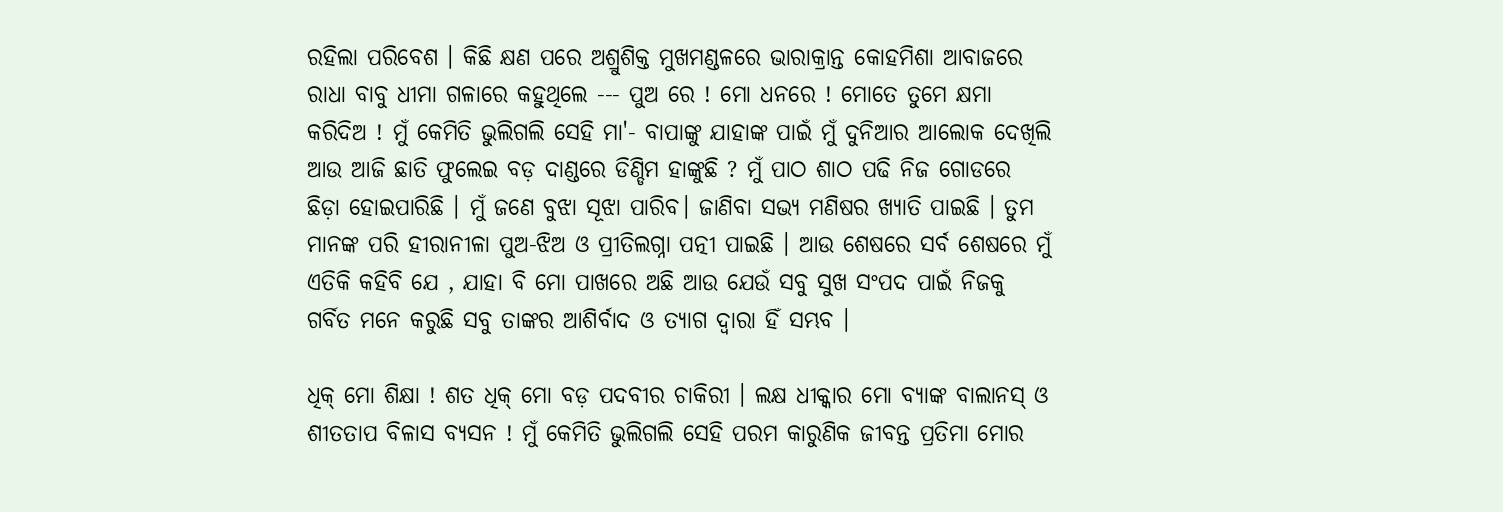ରହିଲା ପରିବେଶ । କିଛି କ୍ଷଣ ପରେ ଅଶ୍ରୁଶିକ୍ତ ମୁଖମଣ୍ଡଳରେ ଭାରାକ୍ରାନ୍ତ କୋହମିଶା ଆବାଜରେ ରାଧା ବାବୁ ଧୀମା ଗଳାରେ କହୁଥିଲେ --- ପୁଅ ରେ ! ମୋ ଧନରେ ! ମୋତେ ତୁମେ କ୍ଷମା କରିଦିଅ ! ମୁଁ କେମିତି ଭୁଲିଗଲି ସେହି ମା'- ବାପାଙ୍କୁ ଯାହାଙ୍କ ପାଇଁ ମୁଁ ଦୁନିଆର ଆଲୋକ ଦେଖିଲି ଆଉ ଆଜି ଛାତି ଫୁଲେଇ ବଡ଼ ଦାଣ୍ଡରେ ଡିଣ୍ଡିମ ହାଙ୍କୁଛି ? ମୁଁ ପାଠ ଶାଠ ପଢି ନିଜ ଗୋଡରେ ଛିଡ଼ା ହୋଇପାରିଛି । ମୁଁ ଜଣେ ବୁଝା ସୂଝା ପାରିବ। ଜାଣିବା ସଭ୍ୟ ମଣିଷର ଖ୍ୟାତି ପାଇଛି । ତୁମ ମାନଙ୍କ ପରି ହୀରାନୀଳା ପୁଅ-ଝିଅ ଓ ପ୍ରୀତିଲଗ୍ନା ପତ୍ନୀ ପାଇଛି । ଆଉ ଶେଷରେ ସର୍ବ ଶେଷରେ ମୁଁ ଏତିକି କହିବି ଯେ , ଯାହା ବି ମୋ ପାଖରେ ଅଛି ଆଉ ଯେଉଁ ସବୁ ସୁଖ ସଂପଦ ପାଇଁ ନିଜକୁ ଗର୍ବିତ ମନେ କରୁଛି ସବୁ ତାଙ୍କର ଆଶିର୍ବାଦ ଓ ତ୍ୟାଗ ଦ୍ଵାରା ହିଁ ସମ୍ଭବ ।

ଧିକ୍ ମୋ ଶିକ୍ଷା ! ଶତ ଧିକ୍ ମୋ ବଡ଼ ପଦବୀର ଚାକିରୀ । ଲକ୍ଷ ଧୀକ୍କାର ମୋ ବ୍ୟାଙ୍କ ବାଲାନସ୍ ଓ ଶୀତତାପ ବିଳାସ ବ୍ୟସନ ! ମୁଁ କେମିତି ଭୁଲିଗଲି ସେହି ପରମ କାରୁଣିକ ଜୀବନ୍ତ ପ୍ରତିମା ମୋର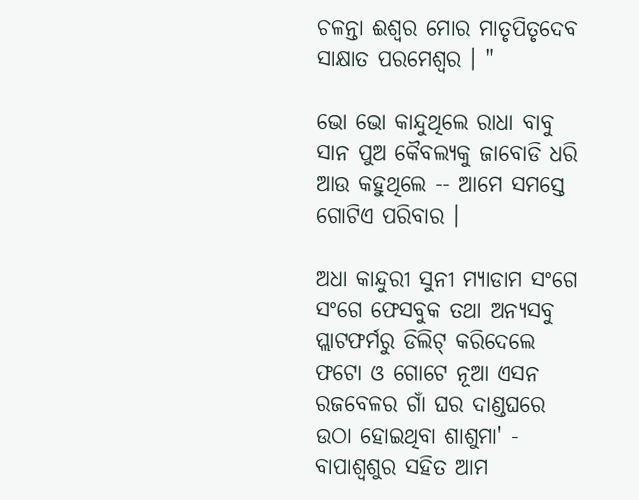ଚଳନ୍ତା ଈଶ୍ଵର ମୋର ମାତୃପିତୃଦେବ ସାକ୍ଷାତ ପରମେଶ୍ଵର । "

ଭୋ ଭୋ କାନ୍ଦୁଥିଲେ ରାଧା ବାବୁ ସାନ ପୁଅ କୈବଲ୍ୟକୁ ଜାବୋଡି ଧରି ଆଉ କହୁଥିଲେ -- ଆମେ ସମସ୍ତେ ଗୋଟିଏ ପରିବାର ।

ଅଧା କାନ୍ଦୁରୀ ସୁନୀ ମ୍ୟାଡାମ ସଂଗେ ସଂଗେ ଫେସବୁକ ତଥା ଅନ୍ୟସବୁ ପ୍ଲାଟଫର୍ମରୁ ଡିଲିଟ୍ କରିଦେଲେ ଫଟୋ ଓ ଗୋଟେ ନୂଆ ଏସନ ରଜବେଳର ଗାଁ ଘର ଦାଣ୍ଡଘରେ ଉଠା ହୋଇଥିବା ଶାଶୁମା' - ବାପାଶ୍ୱଶୁର ସହିତ ଆମ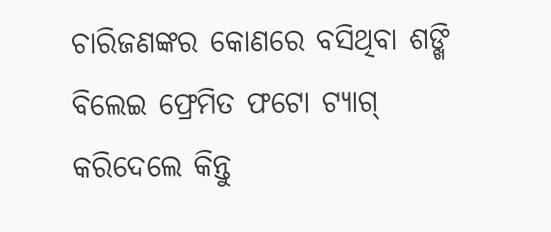ଚାରିଜଣଙ୍କର କୋଣରେ ବସିଥିବା ଶଙ୍ଖି ବିଲେଇ ଫ୍ରେମିତ ଫଟୋ ଟ୍ୟାଗ୍ କରିଦେଲେ କିନ୍ତୁ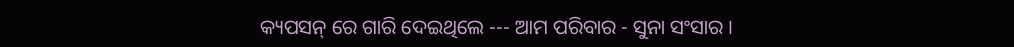କ୍ୟପସନ୍‌ ରେ ଗାରି ଦେଇଥିଲେ --- ଆମ ପରିବାର - ସୁନା ସଂସାର ।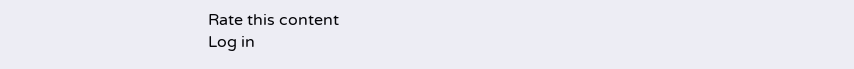Rate this content
Log in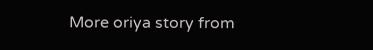More oriya story from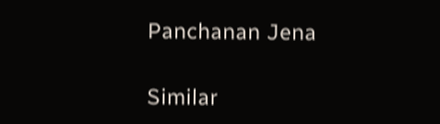Panchanan Jena

Similar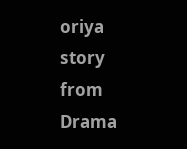oriya story from Drama